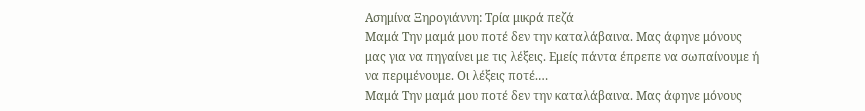Ασημίνα Ξηρογιάννη: Τρία μικρά πεζά
Μαμά Την μαμά μου ποτέ δεν την καταλάβαινα. Μας άφηνε μόνους μας για να πηγαίνει με τις λέξεις. Εμείς πάντα έπρεπε να σωπαίνουμε ή να περιμένουμε. Οι λέξεις ποτέ.…
Μαμά Την μαμά μου ποτέ δεν την καταλάβαινα. Μας άφηνε μόνους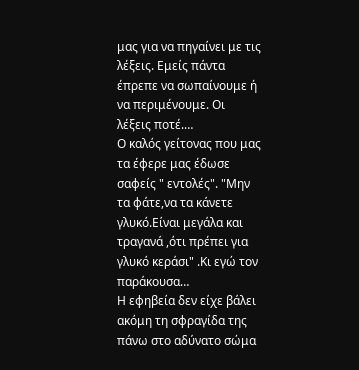μας για να πηγαίνει με τις λέξεις. Εμείς πάντα έπρεπε να σωπαίνουμε ή να περιμένουμε. Οι λέξεις ποτέ.…
Ο καλός γείτονας που μας τα έφερε μας έδωσε σαφείς " εντολές". "Μην τα φάτε,να τα κάνετε γλυκό.Είναι μεγάλα και τραγανά ,ότι πρέπει για γλυκό κεράσι" .Κι εγώ τον παράκουσα…
Η εφηβεία δεν είχε βάλει ακόμη τη σφραγίδα της πάνω στο αδύνατο σώμα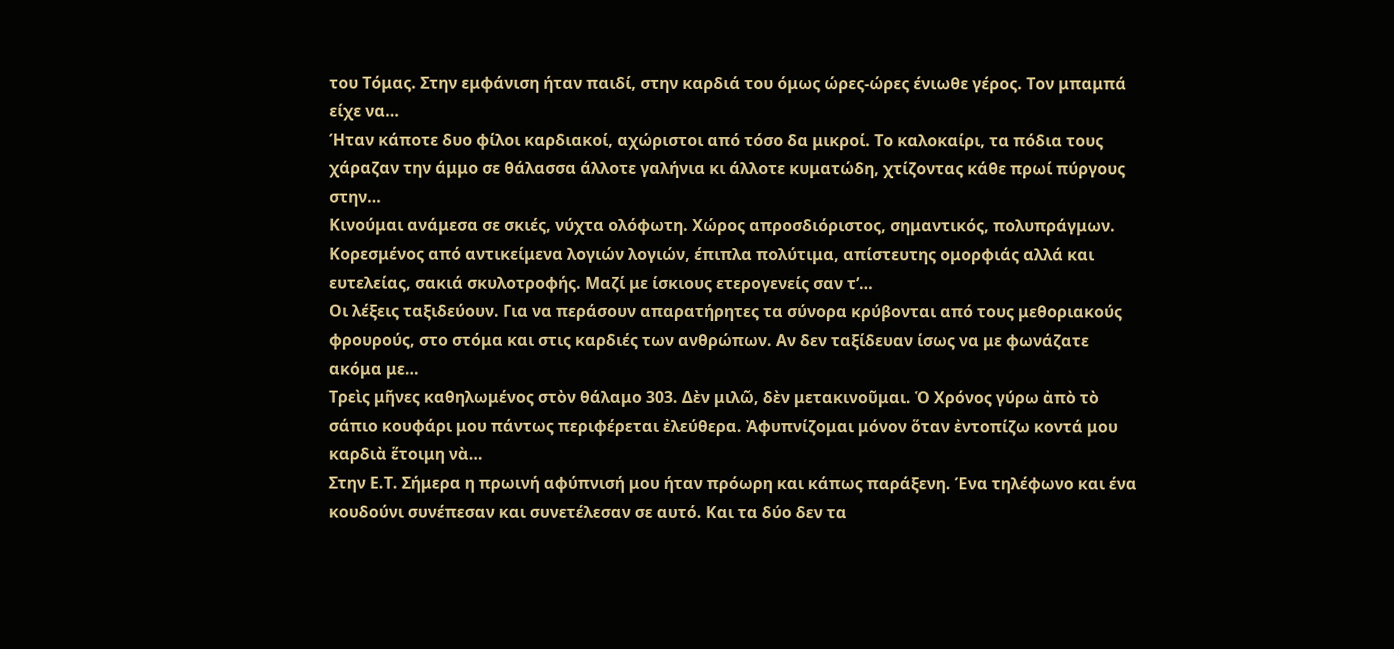του Τόμας. Στην εμφάνιση ήταν παιδί, στην καρδιά του όμως ώρες-ώρες ένιωθε γέρος. Τον μπαμπά είχε να…
Ήταν κάποτε δυο φίλοι καρδιακοί, αχώριστοι από τόσο δα μικροί. Το καλοκαίρι, τα πόδια τους χάραζαν την άμμο σε θάλασσα άλλοτε γαλήνια κι άλλοτε κυματώδη, χτίζοντας κάθε πρωί πύργους στην…
Κινούμαι ανάμεσα σε σκιές, νύχτα ολόφωτη. Χώρος απροσδιόριστος, σημαντικός, πολυπράγμων. Κορεσμένος από αντικείμενα λογιών λογιών, έπιπλα πολύτιμα, απίστευτης ομορφιάς αλλά και ευτελείας, σακιά σκυλοτροφής. Μαζί με ίσκιους ετερογενείς σαν τ’…
Οι λέξεις ταξιδεύουν. Για να περάσουν απαρατήρητες τα σύνορα κρύβονται από τους μεθοριακούς φρουρούς, στο στόμα και στις καρδιές των ανθρώπων. Αν δεν ταξίδευαν ίσως να με φωνάζατε ακόμα με…
Τρεὶς μῆνες καθηλωμένος στὸν θάλαμο 303. Δὲν μιλῶ, δὲν μετακινοῦμαι. Ὁ Χρόνος γύρω ἀπὸ τὸ σάπιο κουφάρι μου πάντως περιφέρεται ἐλεύθερα. Ἀφυπνίζομαι μόνον ὅταν ἐντοπίζω κοντά μου καρδιὰ ἕτοιμη νὰ…
Στην Ε.Τ. Σήμερα η πρωινή αφύπνισή μου ήταν πρόωρη και κάπως παράξενη. Ένα τηλέφωνο και ένα κουδούνι συνέπεσαν και συνετέλεσαν σε αυτό. Και τα δύο δεν τα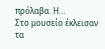πρόλαβα. Η…
Στο μουσείο έκλεισαν τα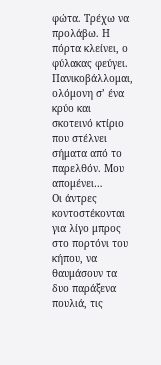φώτα. Τρέχω να προλάβω. Η πόρτα κλείνει, ο φύλακας φεύγει. Πανικοβάλλομαι, ολόμονη σ’ ένα κρύο και σκοτεινό κτίριο που στέλνει σήματα από το παρελθόν. Μου απομένει…
Οι άντρες κοντοστέκονται για λίγο μπρος στο πορτόνι του κήπου, να θαυμάσουν τα δυο παράξενα πουλιά, τις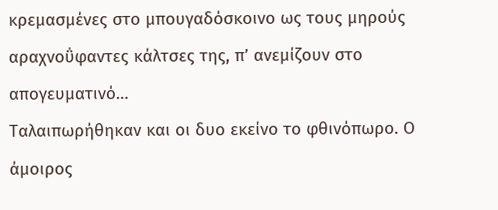κρεμασμένες στο μπουγαδόσκοινο ως τους μηρούς αραχνοΰφαντες κάλτσες της, π’ ανεμίζουν στο απογευματινό…
Ταλαιπωρήθηκαν και οι δυο εκείνο το φθινόπωρο. Ο άμοιρος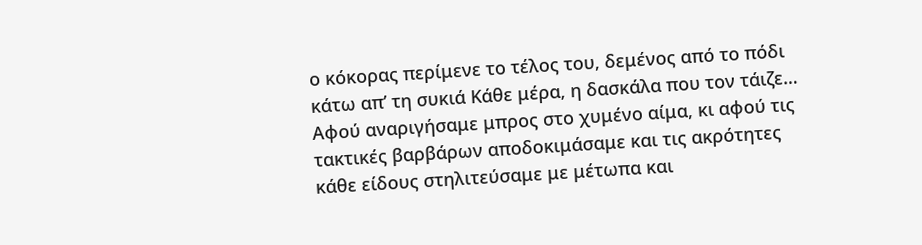ο κόκορας περίμενε το τέλος του, δεμένος από το πόδι κάτω απ’ τη συκιά Κάθε μέρα, η δασκάλα που τον τάιζε…
Αφού αναριγήσαμε μπρος στο χυμένο αίμα, κι αφού τις τακτικές βαρβάρων αποδοκιμάσαμε και τις ακρότητες κάθε είδους στηλιτεύσαμε με μέτωπα και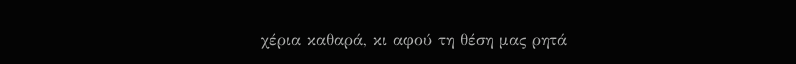χέρια καθαρά, κι αφού τη θέση μας ρητά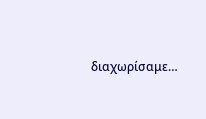διαχωρίσαμε…